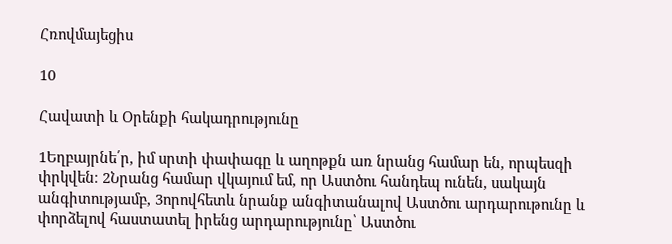Հռովմայեցիս

10

Հավատի և Օրենքի հակադրությունը

1Եղբայրնե՛ր, իմ սրտի փափագը և աղոթքն առ նրանց համար են, որպեսզի փրկվեն։ 2Նրանց համար վկայում եմ, որ Աստծու հանդեպ ունեն, սակայն անգիտությամբ, 3որովհետև նրանք անգիտանալով Աստծու արդարութունը և փորձելով հաստատել իրենց արդարությունը՝ Աստծու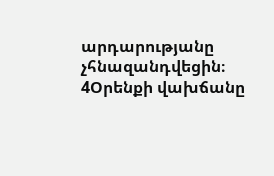արդարությանը չհնազանդվեցին։ 4Օրենքի վախճանը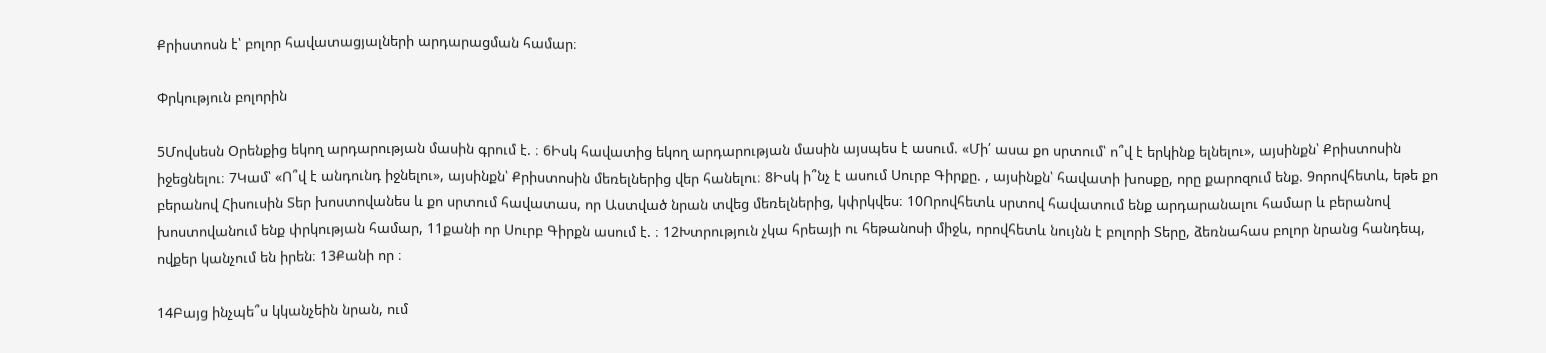Քրիստոսն է՝ բոլոր հավատացյալների արդարացման համար։

Փրկություն բոլորին

5Մովսեսն Օրենքից եկող արդարության մասին գրում է. ։ 6Իսկ հավատից եկող արդարության մասին այսպես է ասում. «Մի՛ ասա քո սրտում՝ ո՞վ է երկինք ելնելու», այսինքն՝ Քրիստոսին իջեցնելու։ 7Կամ՝ «Ո՞վ է անդունդ իջնելու», այսինքն՝ Քրիստոսին մեռելներից վեր հանելու։ 8Իսկ ի՞նչ է ասում Սուրբ Գիրքը. , այսինքն՝ հավատի խոսքը, որը քարոզում ենք. 9որովհետև, եթե քո բերանով Հիսուսին Տեր խոստովանես և քո սրտում հավատաս, որ Աստված նրան տվեց մեռելներից, կփրկվես։ 10Որովհետև սրտով հավատում ենք արդարանալու համար և բերանով խոստովանում ենք փրկության համար, 11քանի որ Սուրբ Գիրքն ասում է. ։ 12Խտրություն չկա հրեայի ու հեթանոսի միջև, որովհետև նույնն է բոլորի Տերը, ձեռնահաս բոլոր նրանց հանդեպ, ովքեր կանչում են իրեն։ 13Քանի որ ։

14Բայց ինչպե՞ս կկանչեին նրան, ում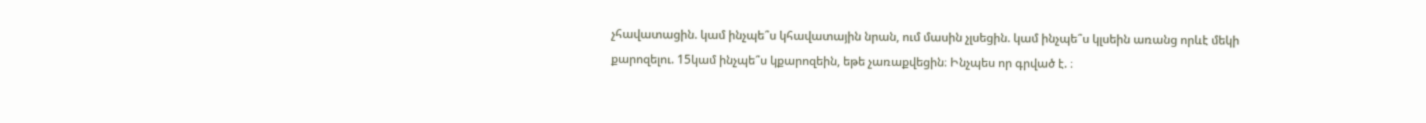չհավատացին. կամ ինչպե՞ս կհավատային նրան, ում մասին չլսեցին. կամ ինչպե՞ս կլսեին առանց որևէ մեկի քարոզելու. 15կամ ինչպե՞ս կքարոզեին, եթե չառաքվեցին։ Ինչպես որ գրված է. ։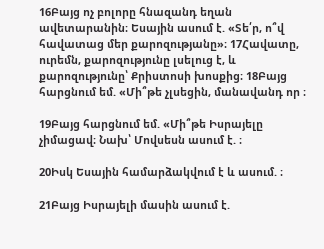16Բայց ոչ բոլորը հնազանդ եղան ավետարանին։ Եսային ասում է. «Տե՛ր, ո՞վ հավատաց մեր քարոզությանը»։ 17Հավատը, ուրեմն, քարոզությունը լսելուց է, և քարոզությունը՝ Քրիստոսի խոսքից։ 18Բայց հարցնում եմ. «Մի՞թե չլսեցին, մանավանդ որ ։

19Բայց հարցնում եմ. «Մի՞թե Իսրայելը չիմացավ։ Նախ՝ Մովսեսն ասում է. ։

20Իսկ Եսային համարձակվում է և ասում. ։

21Բայց Իսրայելի մասին ասում է.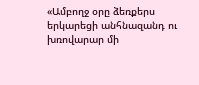«Ամբողջ օրը ձեռքերս երկարեցի անհնազանդ ու խռովարար մի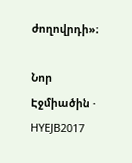ժողովրդի»։

Նոր Էջմիածին · HYEJB2017